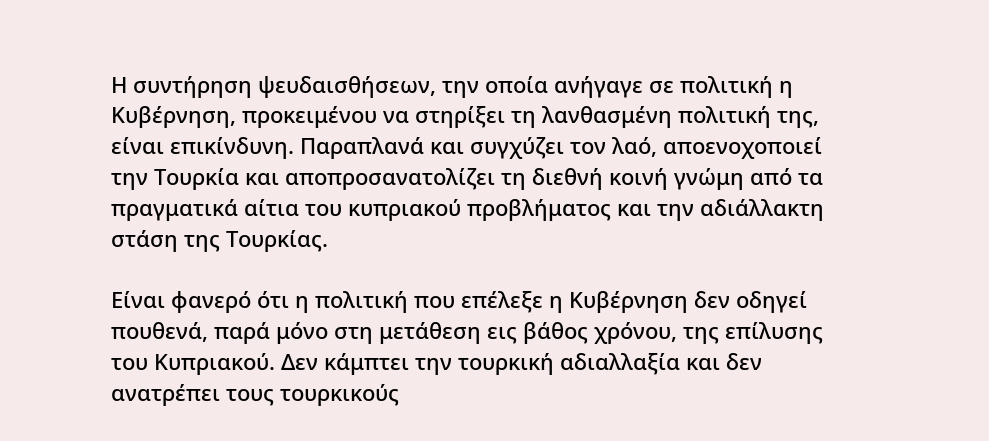Η συντήρηση ψευδαισθήσεων, την οποία ανήγαγε σε πολιτική η Κυβέρνηση, προκειμένου να στηρίξει τη λανθασμένη πολιτική της, είναι επικίνδυνη. Παραπλανά και συγχύζει τον λαό, αποενοχοποιεί την Τουρκία και αποπροσανατολίζει τη διεθνή κοινή γνώμη από τα πραγματικά αίτια του κυπριακού προβλήματος και την αδιάλλακτη στάση της Τουρκίας.

Είναι φανερό ότι η πολιτική που επέλεξε η Κυβέρνηση δεν οδηγεί πουθενά, παρά μόνο στη μετάθεση εις βάθος χρόνου, της επίλυσης του Κυπριακού. Δεν κάμπτει την τουρκική αδιαλλαξία και δεν ανατρέπει τους τουρκικούς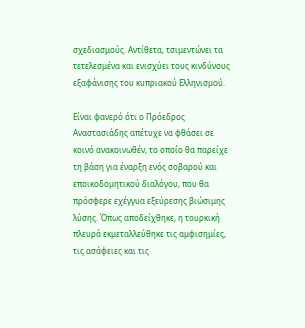σχεδιασμούς. Αντίθετα, τσιμεντώνει τα τετελεσμένα και ενισχύει τους κινδύνους εξαφάνισης του κυπριακού Ελληνισμού.

Είναι φανερό ότι ο Πρόεδρος Αναστασιάδης απέτυχε να φθάσει σε κοινό ανακοινωθέν, το οποίο θα παρείχε τη βάση για έναρξη ενός σοβαρού και εποικοδομητικού διαλόγου, που θα πρόσφερε εχέγγυα εξεύρεσης βιώσιμης λύσης. Όπως αποδείχθηκε, η τουρκική πλευρά εκμεταλλεύθηκε τις αμφισημίες, τις ασάφειες και τις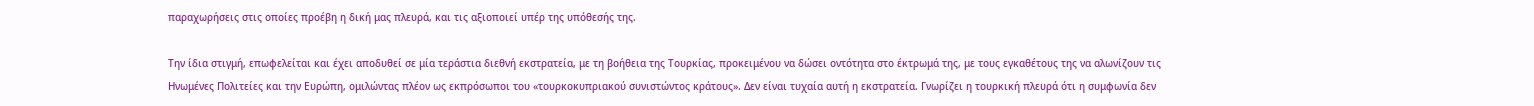παραχωρήσεις στις οποίες προέβη η δική μας πλευρά, και τις αξιοποιεί υπέρ της υπόθεσής της.

Την ίδια στιγμή, επωφελείται και έχει αποδυθεί σε μία τεράστια διεθνή εκστρατεία, με τη βοήθεια της Τουρκίας, προκειμένου να δώσει οντότητα στο έκτρωμά της, με τους εγκαθέτους της να αλωνίζουν τις Ηνωμένες Πολιτείες και την Ευρώπη, ομιλώντας πλέον ως εκπρόσωποι του «τουρκοκυπριακού συνιστώντος κράτους». Δεν είναι τυχαία αυτή η εκστρατεία. Γνωρίζει η τουρκική πλευρά ότι η συμφωνία δεν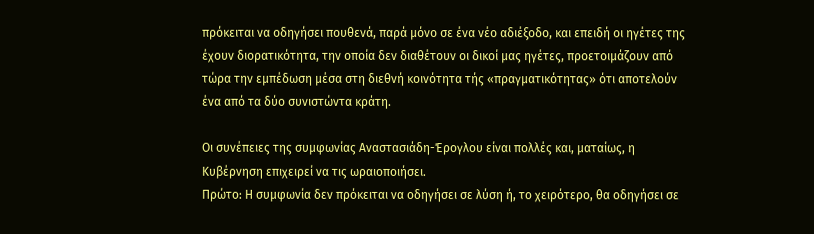πρόκειται να οδηγήσει πουθενά, παρά μόνο σε ένα νέο αδιέξοδο, και επειδή οι ηγέτες της έχουν διορατικότητα, την οποία δεν διαθέτουν οι δικοί μας ηγέτες, προετοιμάζουν από τώρα την εμπέδωση μέσα στη διεθνή κοινότητα τής «πραγματικότητας» ότι αποτελούν ένα από τα δύο συνιστώντα κράτη.

Οι συνέπειες της συμφωνίας Αναστασιάδη-Έρογλου είναι πολλές και, ματαίως, η Κυβέρνηση επιχειρεί να τις ωραιοποιήσει.
Πρώτο: Η συμφωνία δεν πρόκειται να οδηγήσει σε λύση ή, το χειρότερο, θα οδηγήσει σε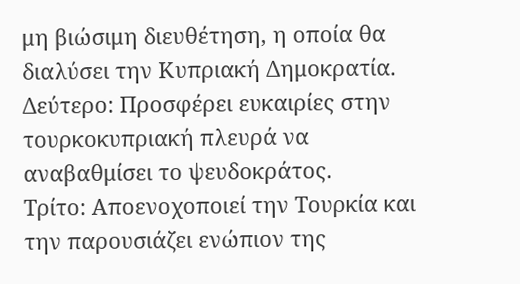μη βιώσιμη διευθέτηση, η οποία θα διαλύσει την Κυπριακή Δημοκρατία.
Δεύτερο: Προσφέρει ευκαιρίες στην τουρκοκυπριακή πλευρά να αναβαθμίσει το ψευδοκράτος.
Τρίτο: Αποενοχοποιεί την Τουρκία και την παρουσιάζει ενώπιον της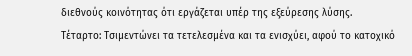διεθνούς κοινότητας ότι εργάζεται υπέρ της εξεύρεσης λύσης.
Τέταρτο: Τσιμεντώνει τα τετελεσμένα και τα ενισχύει, αφού το κατοχικό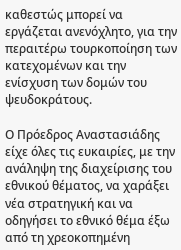καθεστώς μπορεί να εργάζεται ανενόχλητο, για την περαιτέρω τουρκοποίηση των κατεχομένων και την ενίσχυση των δομών του ψευδοκράτους.

Ο Πρόεδρος Αναστασιάδης είχε όλες τις ευκαιρίες, με την ανάληψη της διαχείρισης του εθνικού θέματος, να χαράξει νέα στρατηγική και να οδηγήσει το εθνικό θέμα έξω από τη χρεοκοπημένη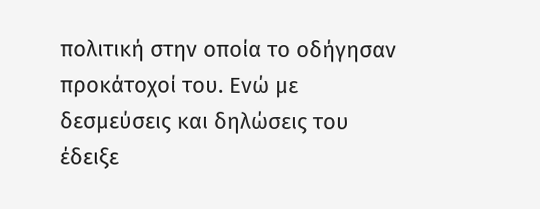πολιτική στην οποία το οδήγησαν προκάτοχοί του. Ενώ με δεσμεύσεις και δηλώσεις του έδειξε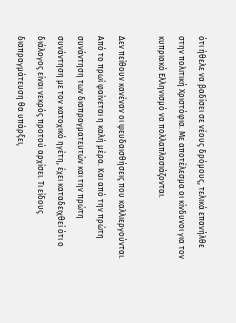ότι ήθελε να βαδίσει σε νέους δρόμους, τελικά επανήλθε στην πολιτική Χριστόφια. Με αποτέλεσμα οι κίνδυνοι για τον κυπριακό Ελληνισμό να πολλαπλασιάζονται.

Δεν πείθουν κανέναν οι ψευδαισθήσεις που καλλιεργούνται. Από το πρωί φαίνεται η καλή μέρα. Και από την πρώτη συνάντηση των διαπραγματευτών και την πρώτη συνάντηση με τον κατοχικό ηγέτη, έχει καταδειχθεί ότι ο διάλογος είναι νεκρός προτού αρχίσει. Τι είδους διαπραγμάτευση θα υπάρξει,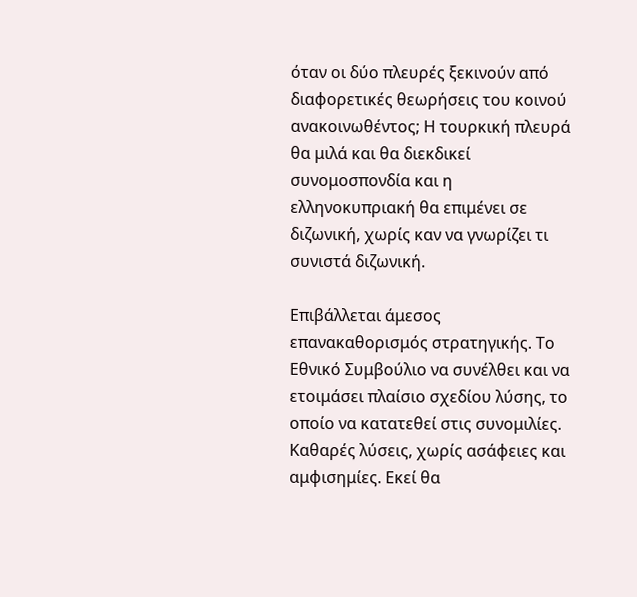όταν οι δύο πλευρές ξεκινούν από διαφορετικές θεωρήσεις του κοινού ανακοινωθέντος; Η τουρκική πλευρά θα μιλά και θα διεκδικεί συνομοσπονδία και η ελληνοκυπριακή θα επιμένει σε διζωνική, χωρίς καν να γνωρίζει τι συνιστά διζωνική.

Επιβάλλεται άμεσος επανακαθορισμός στρατηγικής. Το Εθνικό Συμβούλιο να συνέλθει και να ετοιμάσει πλαίσιο σχεδίου λύσης, το οποίο να κατατεθεί στις συνομιλίες. Καθαρές λύσεις, χωρίς ασάφειες και αμφισημίες. Εκεί θα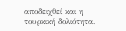αποδειχθεί και η τουρκική δολιότητα.